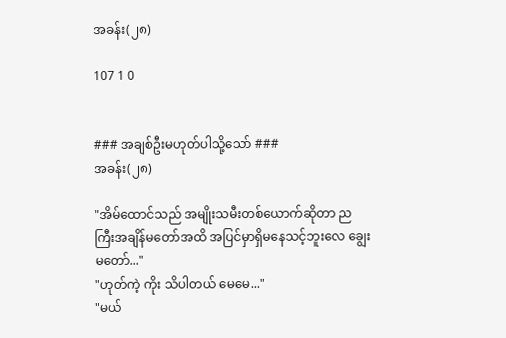အခန်း(၂၈)

107 1 0


### အချစ်ဦးမဟုတ်ပါသို့သော် ###
အခန်း(၂၈)

"အိမ်ထောင်သည် အမျိုးသမီးတစ်ယောက်ဆိုတာ ညကြီးအချိန်မတော်အထိ အပြင်မှာရှိမနေသင့်ဘူးလေ ချွေးမတော်..."
"ဟုတ်ကဲ့ ကိုး သိပါတယ် မေမေ..."
"မယ်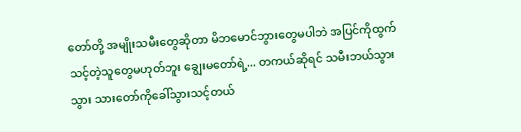တော်တို့ အမျိုးသမီးတွေဆိုတာ မိဘမောင်ဘွားတွေမပါဘဲ အပြင်ကိုထွက်သင့်တဲ့သူတွေမဟုတ်ဘူး ချွေးမတော်ရဲ့... တကယ်ဆိုရင် သမီးဘယ်သွားသွား သားတော်ကိုခေါ်သွားသင့်တယ်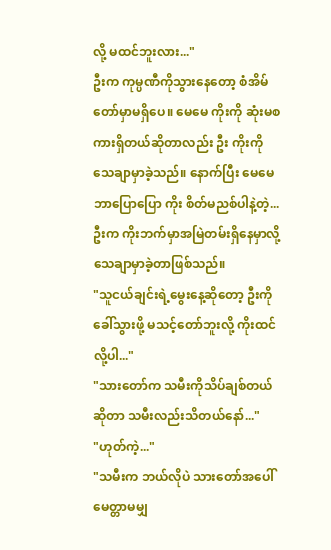လို့ မထင်ဘူးလား..."
ဦးက ကုမ္ပဏီကိုသွားနေတော့ စံအိမ်တော်မှာမရှိပေ။ မေမေ ကိုးကို ဆုံးမစကားရှိတယ်ဆိုတာလည်း ဦး ကိုးကို သေချာမှာခဲ့သည်။ နောက်ပြီး မေမေဘာပြောပြော ကိုး စိတ်မညစ်ပါနဲ့တဲ့... ဦးက ကိုးဘက်မှာအမြဲတမ်းရှိနေမှာလို့ သေချာမှာခဲ့တာဖြစ်သည်။
"သူငယ်ချင်းရဲ့မွေးနေ့ဆိုတော့ ဦးကိုခေါ်သွားဖို့ မသင့်တော်ဘူးလို့ ကိုးထင်လို့ပါ..."
"သားတော်က သမီးကိုသိပ်ချစ်တယ်ဆိုတာ သမီးလည်းသိတယ်နော်..."
"ဟုတ်ကဲ့..."
"သမီးက ဘယ်လိုပဲ သားတော်အပေါ်မေတ္တာမမျှ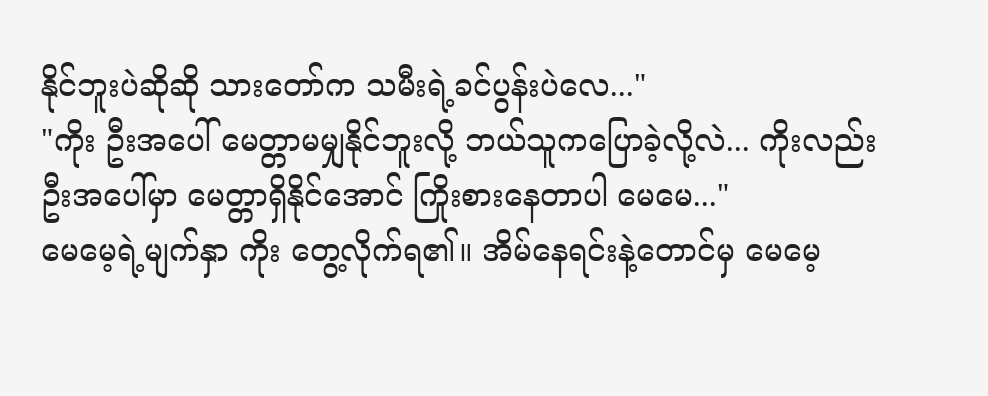နိုင်ဘူးပဲဆိုဆို သားတော်က သမီးရဲ့ခင်ပွန်းပဲလေ..."
"ကိုး ဦးအပေါ် မေတ္တာမမျှနိုင်ဘူးလို့ ဘယ်သူကပြောခဲ့လို့လဲ... ကိုးလည်း ဦးအပေါ်မှာ မေတ္တာရှိနိုင်အောင် ကြိုးစားနေတာပါ မေမေ..."
မေမေ့ရဲ့မျက်နှာ ကိုး တွေ့လိုက်ရ၏။ အိမ်နေရင်းနဲ့တောင်မှ မေမေ့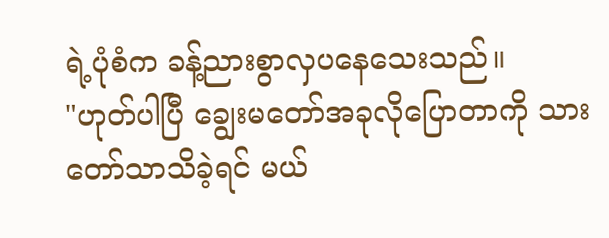ရဲ့ပုံစံက ခန့်ညားစွာလှပနေသေးသည်။
"ဟုတ်ပါပြီ ချွေးမတော်အခုလိုပြောတာကို သားတော်သာသိခဲ့ရင် မယ်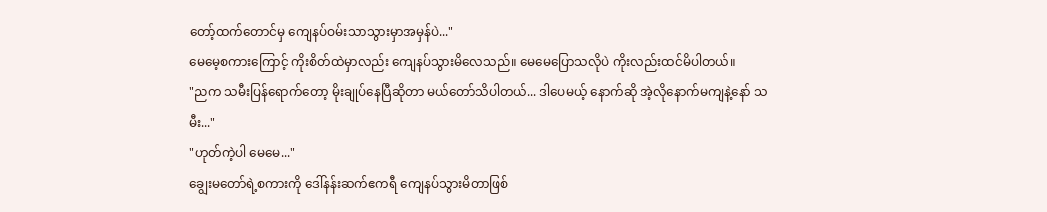တော့်ထက်တောင်မှ ကျေနပ်ဝမ်းသာသွားမှာအမှန်ပဲ..."
မေမေ့စကားကြောင့် ကိုးစိတ်ထဲမှာလည်း ကျေနပ်သွားမိလေသည်။ မေမေပြောသလိုပဲ ကိုးလည်းထင်မိပါတယ်။
"ညက သမီးပြန်ရောက်တော့ မိုးချုပ်နေပြီဆိုတာ မယ်တော်သိပါတယ်... ဒါပေမယ့် နောက်ဆို အဲ့လိုနောက်မကျနဲ့နော် သမီး..."
"ဟုတ်ကဲ့ပါ မေမေ..."
ချွေးမတော်ရဲ့စကားကို ဒေါ်နန်းဆက်ဧကရီ ကျေနပ်သွားမိတာဖြစ်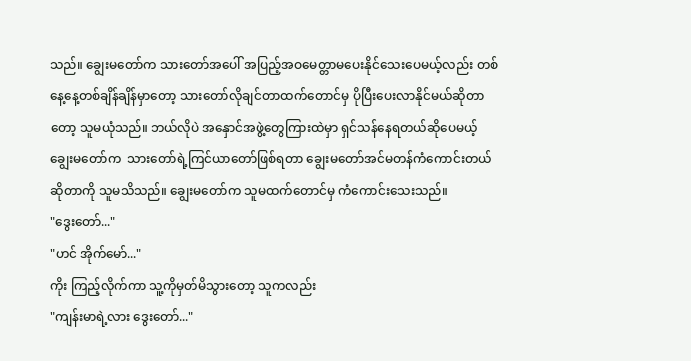သည်။ ချွေးမတော်က သားတော်အပေါ် အပြည့်အဝမေတ္တာမပေးနိုင်သေးပေမယ့်လည်း တစ်နေ့နေ့တစ်ချိန်ချိန်မှာတော့ သားတော်လိုချင်တာထက်တောင်မှ ပိုပြီးပေးလာနိုင်မယ်ဆိုတာတော့ သူမယုံသည်။ ဘယ်လိုပဲ အနှောင်အဖွဲ့တွေကြားထဲမှာ ရှင်သန်နေရတယ်ဆိုပေမယ့် ချွေးမတော်က  သားတော်ရဲ့ကြင်ယာတော်ဖြစ်ရတာ ချွေးမတော်အင်မတန်ကံကောင်းတယ်ဆိုတာကို သူမသိသည်။ ချွေးမတော်က သူမထက်တောင်မှ ကံကောင်းသေးသည်။
"ဒွေးတော်..."
"ဟင် အိုက်မော်..."
ကိုး ကြည့်လိုက်ကာ သူ့ကိုမှတ်မိသွားတော့ သူကလည်း
"ကျန်းမာရဲ့လား ဒွေးတော်..."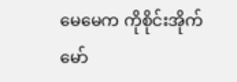မေမေက ကိုစိုင်းအိုက်မော်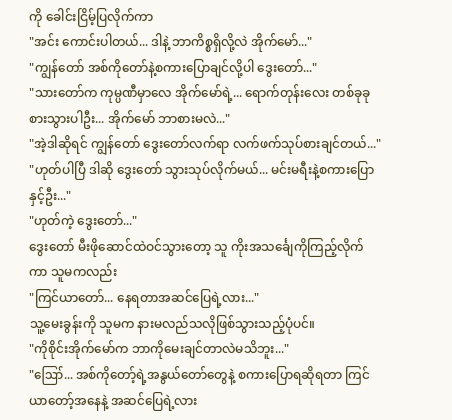ကို ခေါင်းငြိမ့်ပြလိုက်ကာ
"အင်း ကောင်းပါတယ်... ဒါနဲ့ ဘာကိစ္စရှိလို့လဲ အိုက်မော်..."
"ကျွန်တော် အစ်ကိုတော်နဲ့စကားပြောချင်လို့ပါ ဒွေးတော်..."
"သားတော်က ကုမ္ပဏီမှာလေ အိုက်မော်ရဲ့... ရောက်တုန်းလေး တစ်ခုခုစားသွားပါဦး... အိုက်မော် ဘာစားမလဲ..."
"အဲ့ဒါဆိုရင် ကျွန်တော် ဒွေးတော်လက်ရာ လက်ဖက်သုပ်စားချင်တယ်..."
"ဟုတ်ပါပြီ ဒါဆို ဒွေးတော် သွားသုပ်လိုက်မယ်... မင်းမရီးနဲ့စကားပြောနှင့်ဦး..."
"ဟုတ်ကဲ့ ဒွေးတော်..."
ဒွေးတော် မီးဖိုဆောင်ထဲဝင်သွားတော့ သူ ကိုးအသင်္ချေကိုကြည့်လိုက်ကာ သူမကလည်း
"ကြင်ယာတော်... နေရတာအဆင်ပြေရဲ့လား..."
သူ့မေးခွန်းကို သူမက နားမလည်သလိုဖြစ်သွားသည့်ပုံပင်။
"ကိုစိုင်းအိုက်မော်က ဘာကိုမေးချင်တာလဲမသိဘူး..."
"ဪ... အစ်ကိုတော့်ရဲ့အနွယ်တော်တွေနဲ့ စကားပြောရဆိုရတာ ကြင်ယာတော့်အနေနဲ့ အဆင်ပြေရဲ့လား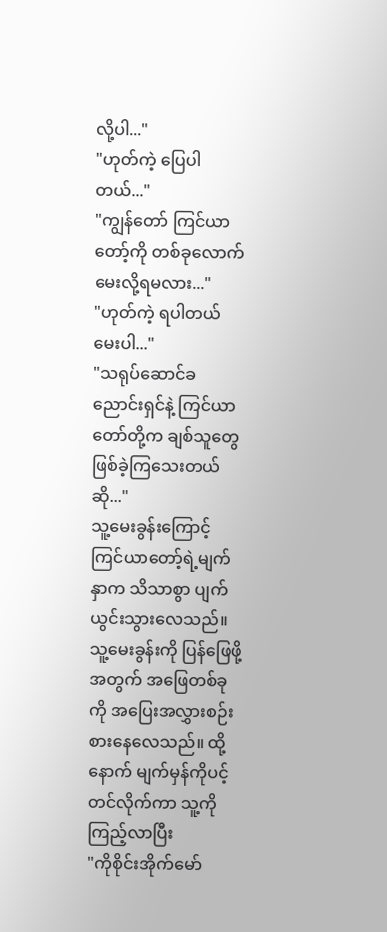လို့ပါ..."
"ဟုတ်ကဲ့ ပြေပါတယ်..."
"ကျွန်တော် ကြင်ယာတော့်ကို တစ်ခုလောက်မေးလို့ရမလား..."
"ဟုတ်ကဲ့ ရပါတယ် မေးပါ..."
"သရုပ်ဆောင်ခညောင်းရှင်နဲ့ ကြင်ယာတော်တို့က ချစ်သူတွေဖြစ်ခဲ့ကြသေးတယ်ဆို..."
သူ့မေးခွန်းကြောင့် ကြင်ယာတော့်ရဲ့မျက်နှာက သိသာစွာ ပျက်ယွင်းသွားလေသည်။ သူ့မေးခွန်းကို ပြန်ဖြေဖို့အတွက် အဖြေတစ်ခုကို အပြေးအလွှားစဉ်းစားနေလေသည်။ ထို့နောက် မျက်မှန်ကိုပင့်တင်လိုက်ကာ သူ့ကိုကြည့်လာပြီး
"ကိုစိုင်းအိုက်မော်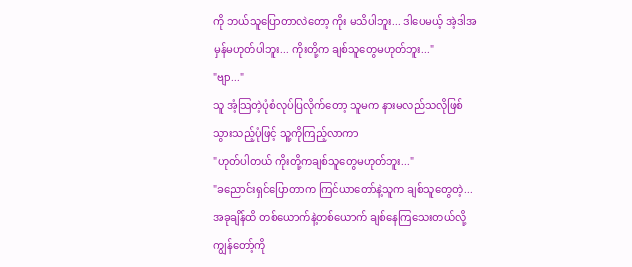ကို ဘယ်သူပြောတာလဲတော့ ကိုး မသိပါဘူး... ဒါပေမယ့် အဲ့ဒါအမှန်မဟုတ်ပါဘူး... ကိုးတို့က ချစ်သူတွေမဟုတ်ဘူး..."
"ဗျာ..."
သူ အံ့သြတဲ့ပုံစံလုပ်ပြလိုက်တော့ သူမက နားမလည်သလိုဖြစ်သွားသည့်ပုံဖြင့် သူ့ကိုကြည့်လာကာ
"ဟုတ်ပါတယ် ကိုးတို့ကချစ်သူတွေမဟုတ်ဘူး..."
"ခညောင်းရှင်ပြောတာက ကြင်ယာတော်နဲ့သူက ချစ်သူတွေတဲ့... အခုချိန်ထိ တစ်ယောက်နဲ့တစ်ယောက် ချစ်နေကြသေးတယ်လို့ ကျွန်တော့်ကို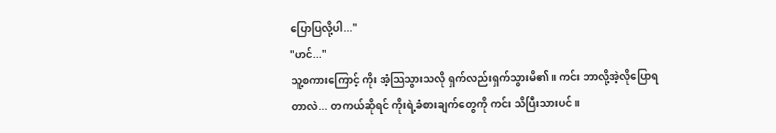ပြောပြလို့ပါ..."
"ဟင်..."
သူ့စကားကြောင့် ကိုး အံ့သြသွားသလို ရှက်လည်းရှက်သွားမိ၏။ ကင်း ဘာလို့အဲ့လိုပြောရတာလဲ... တကယ်ဆိုရင် ကိုးရဲ့ခံစားချက်တွေကို ကင်း သိပြီးသားပင်။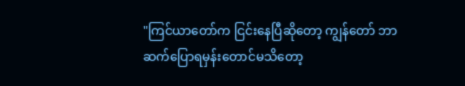"ကြင်ယာတော်က ငြင်းနေပြီဆိုတော့ ကျွန်တော် ဘာဆက်ပြောရမှန်းတောင်မသိတော့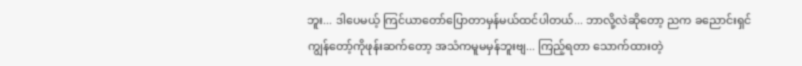ဘူး... ဒါပေမယ့် ကြင်ယာတော်ပြောတာမှန်မယ်ထင်ပါတယ်... ဘာလို့လဲဆိုတော့ ညက ခညောင်းရှင် ကျွန်တော့်ကိုဖုန်းဆက်တော့ အသံကမူမမှန်ဘူးဗျ... ကြည့်ရတာ သောက်ထားတဲ့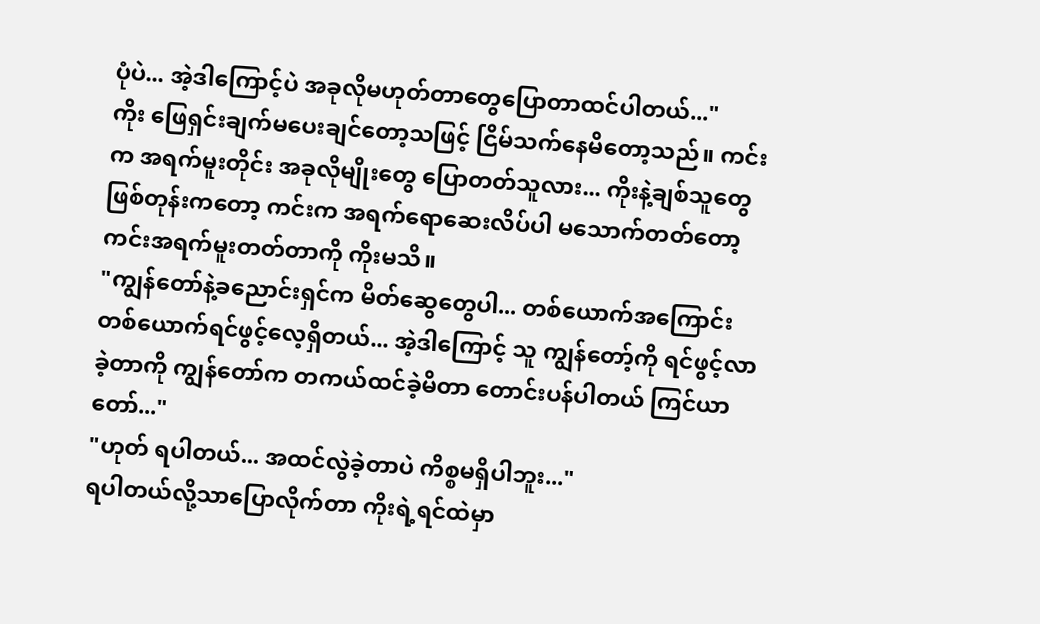ပုံပဲ... အဲ့ဒါကြောင့်ပဲ အခုလိုမဟုတ်တာတွေပြောတာထင်ပါတယ်..."
ကိုး ဖြေရှင်းချက်မပေးချင်တော့သဖြင့် ငြိမ်သက်နေမိတော့သည်။ ကင်းက အရက်မူးတိုင်း အခုလိုမျိုးတွေ ပြောတတ်သူလား... ကိုးနဲ့ချစ်သူတွေဖြစ်တုန်းကတော့ ကင်းက အရက်ရောဆေးလိပ်ပါ မသောက်တတ်တော့ ကင်းအရက်မူးတတ်တာကို ကိုးမသိ။
"ကျွန်တော်နဲ့ခညောင်းရှင်က မိတ်ဆွေတွေပါ... တစ်ယောက်အကြောင်းတစ်ယောက်ရင်ဖွင့်လေ့ရှိတယ်... အဲ့ဒါကြောင့် သူ ကျွန်တော့်ကို ရင်ဖွင့်လာခဲ့တာကို ကျွန်တော်က တကယ်ထင်ခဲ့မိတာ တောင်းပန်ပါတယ် ကြင်ယာတော်..."
"ဟုတ် ရပါတယ်... အထင်လွဲခဲ့တာပဲ ကိစ္စမရှိပါဘူး..."
ရပါတယ်လို့သာပြောလိုက်တာ ကိုးရဲ့ရင်ထဲမှာ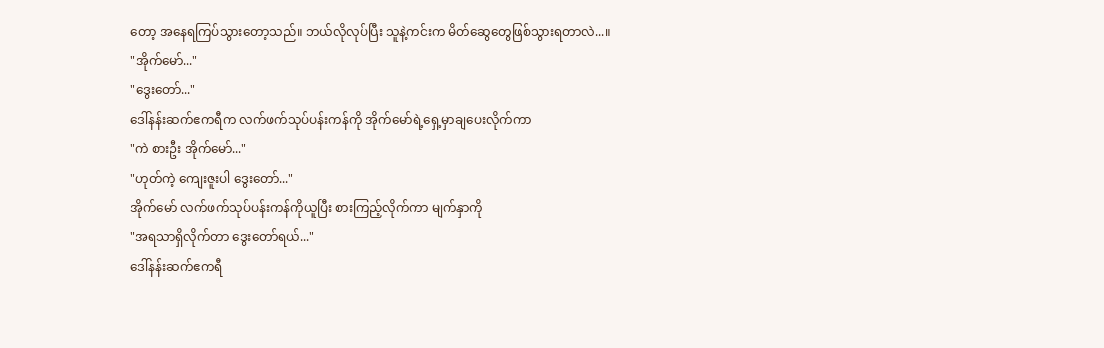တော့ အနေရကြပ်သွားတော့သည်။ ဘယ်လိုလုပ်ပြီး သူနဲ့ကင်းက မိတ်ဆွေတွေဖြစ်သွားရတာလဲ...။
"အိုက်မော်..."
"ဒွေးတော်..."
ဒေါ်နန်းဆက်ဧကရီက လက်ဖက်သုပ်ပန်းကန်ကို အိုက်မော်ရဲ့ရှေ့မှာချပေးလိုက်ကာ
"ကဲ စားဦး အိုက်မော်..."
"ဟုတ်ကဲ့ ကျေးဇူးပါ ဒွေးတော်..."
အိုက်မော် လက်ဖက်သုပ်ပန်းကန်ကိုယူပြီး စားကြည့်လိုက်ကာ မျက်နှာကို
"အရသာရှိလိုက်တာ ဒွေးတော်ရယ်..."
ဒေါ်နန်းဆက်ဧကရီ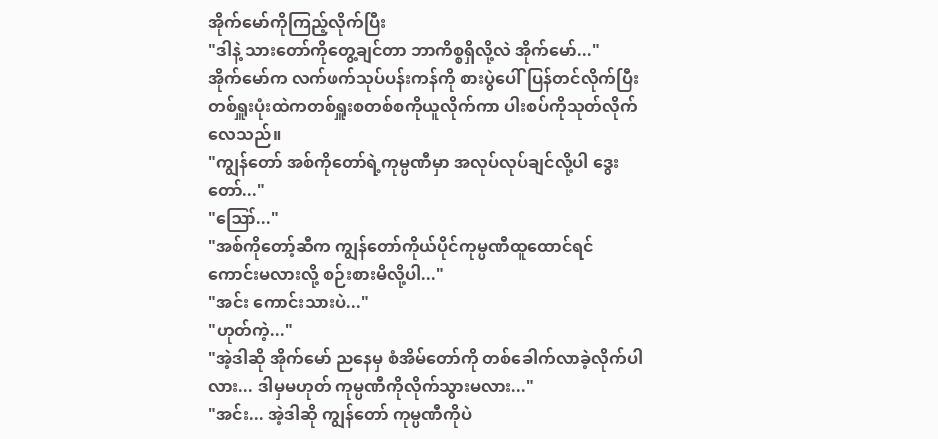အိုက်မော်ကိုကြည့်လိုက်ပြီး
"ဒါနဲ့ သားတော်ကိုတွေ့ချင်တာ ဘာကိစ္စရှိလို့လဲ အိုက်မော်..."
အိုက်မော်က လက်ဖက်သုပ်ပန်းကန်ကို စားပွဲပေါ်ပြန်တင်လိုက်ပြီး တစ်ရှူးပုံးထဲကတစ်ရှူးစတစ်စကိုယူလိုက်ကာ ပါးစပ်ကိုသုတ်လိုက်လေသည်။
"ကျွန်တော် အစ်ကိုတော်ရဲ့ကုမ္ပဏီမှာ အလုပ်လုပ်ချင်လို့ပါ ဒွေးတော်..."
"ဪ..."
"အစ်ကိုတော့်ဆီက ကျွန်တော်ကိုယ်ပိုင်ကုမ္ပဏီထူထောင်ရင်ကောင်းမလားလို့ စဉ်းစားမိလို့ပါ..."
"အင်း ကောင်းသားပဲ..."
"ဟုတ်ကဲ့..."
"အဲ့ဒါဆို အိုက်မော် ညနေမှ စံအိမ်တော်ကို တစ်ခေါက်လာခဲ့လိုက်ပါလား... ဒါမှမဟုတ် ကုမ္ပဏီကိုလိုက်သွားမလား..."
"အင်း... အဲ့ဒါဆို ကျွန်တော် ကုမ္ပဏီကိုပဲ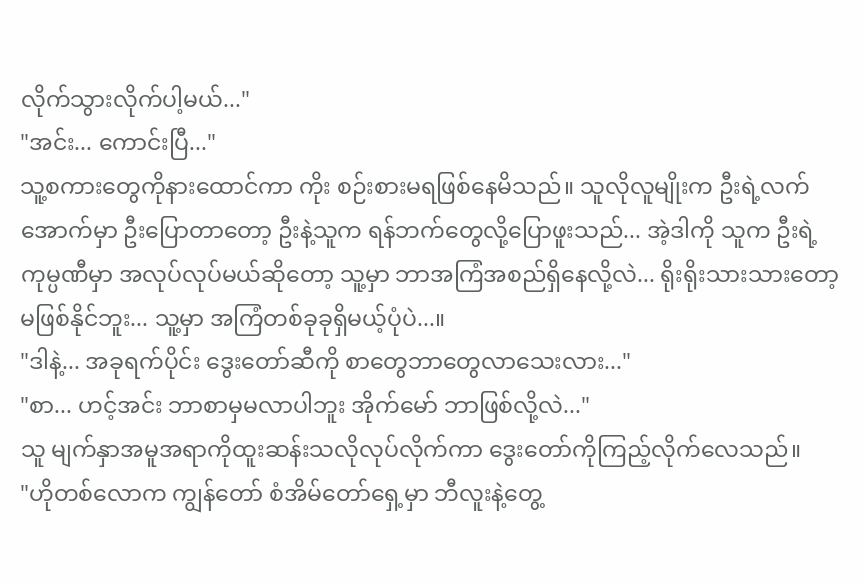လိုက်သွားလိုက်ပါ့မယ်..."
"အင်း... ကောင်းပြီ..."
သူ့စကားတွေကိုနားထောင်ကာ ကိုး စဉ်းစားမရဖြစ်နေမိသည်။ သူလိုလူမျိုးက ဦးရဲ့လက်အောက်မှာ ဦးပြောတာတော့ ဦးနဲ့သူက ရန်ဘက်တွေလို့ပြောဖူးသည်... အဲ့ဒါကို သူက ဦးရဲ့ကုမ္ပဏီမှာ အလုပ်လုပ်မယ်ဆိုတော့ သူ့မှာ ဘာအကြံအစည်ရှိနေလို့လဲ... ရိုးရိုးသားသားတော့မဖြစ်နိုင်ဘူး... သူ့မှာ အကြံတစ်ခုခုရှိမယ့်ပုံပဲ...။
"ဒါနဲ့... အခုရက်ပိုင်း ဒွေးတော်ဆီကို စာတွေဘာတွေလာသေးလား..."
"စာ... ဟင့်အင်း ဘာစာမှမလာပါဘူး အိုက်မော် ဘာဖြစ်လို့လဲ..."
သူ မျက်နှာအမူအရာကိုထူးဆန်းသလိုလုပ်လိုက်ကာ ဒွေးတော်ကိုကြည့်လိုက်လေသည်။
"ဟိုတစ်လောက ကျွန်တော် စံအိမ်တော်ရှေ့မှာ ဘီလူးနဲ့တွေ့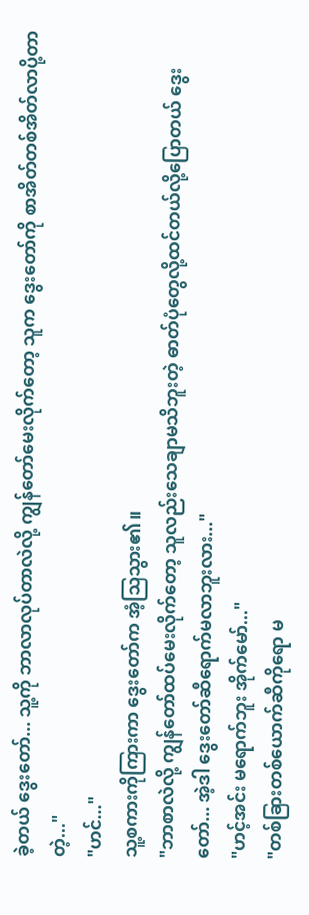ခဲ့တယ် ဒွေးတော်... သူ့ကို ဘာလာလုပ်တာလဲလို့ ကျွန်တော်မေးလိုက်တော့ သူက ဒွေးတော်ကို စာအိတ်တစ်အိတ်လာပို့တာတဲ့..."
"ဟင်..."
သူ့စကားကိုကြားကာ ဒွေးတော်က အံ့သြသွား၏။
"ဘာစာလဲလို့ ကျွန်တော်ထပ်မေးလိုက်တော့ သူလည်းသေချာမသိဘူးတဲ့ ဓာတ်ပုံတွေလို့ထင်တယ်လို့ပြောတယ် ဒွေးတော်... အဲ့ဒါ ဒွေးတော်ဆီရောက်မလာဘူးလား..."
"ဟင့်အင်း မရောက်ဘူး အိုက်မော်..."
"တစ်ခြားတစ်ယောက်ဆီကိုရော မ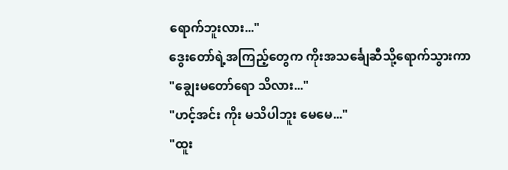ရောက်ဘူးလား..."
ဒွေးတော်ရဲ့အကြည့်တွေက ကိုးအသင်္ချေဆီသို့ရောက်သွားကာ
"ချွေးမတော်ရော သိလား..."
"ဟင့်အင်း ကိုး မသိပါဘူး မေမေ..."
"ထူး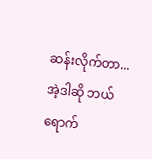ဆန်းလိုက်တာ... အဲ့ဒါဆို ဘယ်ရောက်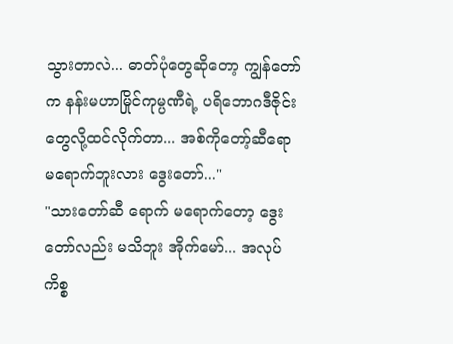သွားတာလဲ... ဓာတ်ပုံတွေဆိုတော့ ကျွန်တော်က နန်းမဟာမြိုင်ကုမ္ပဏီရဲ့ ပရိဘောဂဒီဇိုင်းတွေလို့ထင်လိုက်တာ... အစ်ကိုတော့်ဆီရော မရောက်ဘူးလား ဒွေးတော်..."
"သားတော်ဆီ ရောက် မရောက်တော့ ဒွေးတော်လည်း မသိဘူး အိုက်မော်... အလုပ်ကိစ္စ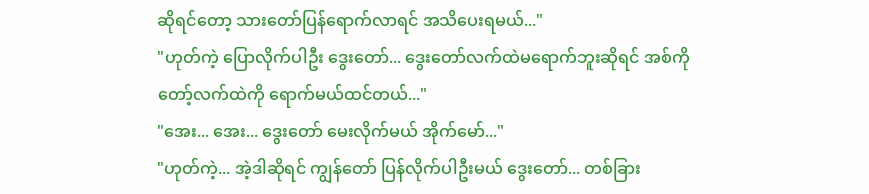ဆိုရင်တော့ သားတော်ပြန်ရောက်လာရင် အသိပေးရမယ်..."
"ဟုတ်ကဲ့ ပြောလိုက်ပါဦး ဒွေးတော်... ဒွေးတော်လက်ထဲမရောက်ဘူးဆိုရင် အစ်ကိုတော့်လက်ထဲကို ရောက်မယ်ထင်တယ်..."
"အေး... အေး... ဒွေးတော် မေးလိုက်မယ် အိုက်မော်..."
"ဟုတ်ကဲ့... အဲ့ဒါဆိုရင် ကျွန်တော် ပြန်လိုက်ပါဦးမယ် ဒွေးတော်... တစ်ခြား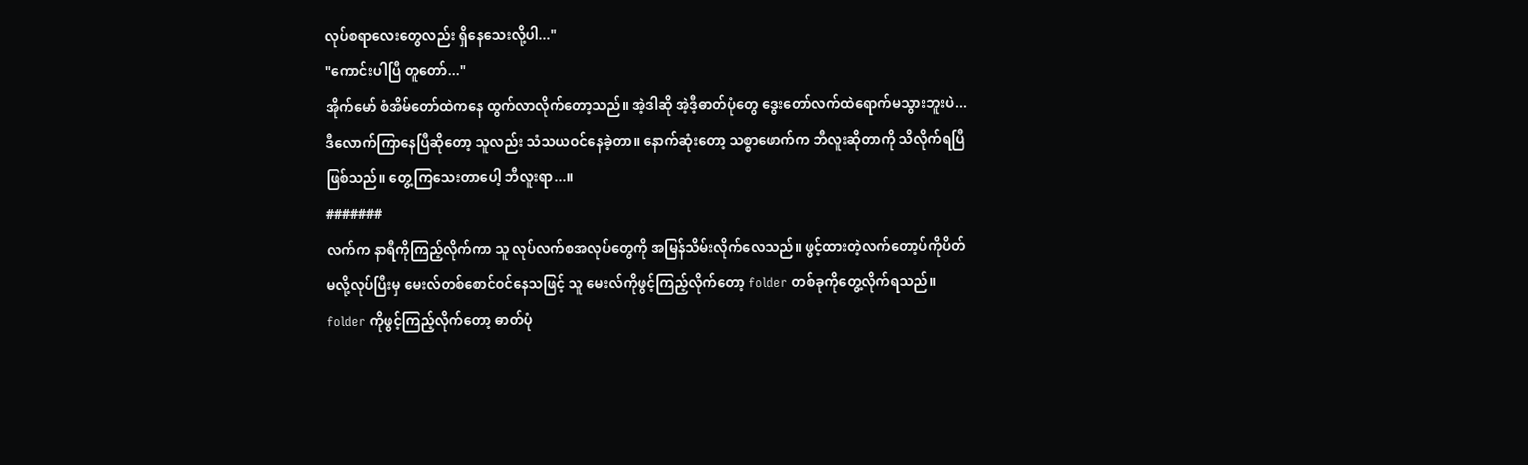လုပ်စရာလေးတွေလည်း ရှိနေသေးလို့ပါ..."
"ကောင်းပါပြီ တူတော်..."
အိုက်မော် စံအိမ်တော်ထဲကနေ ထွက်လာလိုက်တော့သည်။ အဲ့ဒါဆို အဲ့ဒီ့ဓာတ်ပုံတွေ ဒွေးတော်လက်ထဲရောက်မသွားဘူးပဲ... ဒီလောက်ကြာနေပြီဆိုတော့ သူလည်း သံသယဝင်နေခဲ့တာ။ နောက်ဆုံးတော့ သစ္စာဖောက်က ဘီလူးဆိုတာကို သိလိုက်ရပြီဖြစ်သည်။ တွေ့ကြသေးတာပေါ့ ဘီလူးရာ...။
#######
လက်က နာရီကိုကြည့်လိုက်ကာ သူ လုပ်လက်စအလုပ်တွေကို အမြန်သိမ်းလိုက်လေသည်။ ဖွင့်ထားတဲ့လက်တော့ပ်ကိုပိတ်မလို့လုပ်ပြီးမှ မေးလ်တစ်စောင်ဝင်နေသဖြင့် သူ မေးလ်ကိုဖွင့်ကြည့်လိုက်တော့ folder တစ်ခုကိုတွေ့လိုက်ရသည်။ folder ကိုဖွင့်ကြည့်လိုက်တော့ ဓာတ်ပုံ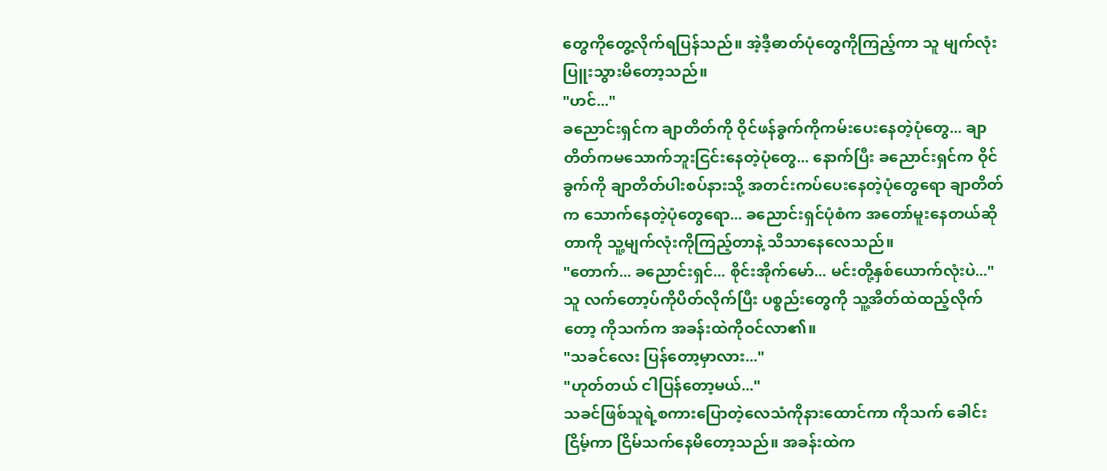တွေကိုတွေ့လိုက်ရပြန်သည်။ အဲ့ဒီ့ဓာတ်ပုံတွေကိုကြည့်ကာ သူ မျက်လုံးပြူးသွားမိတော့သည်။
"ဟင်..."
ခညောင်းရှင်က ချာတိတ်ကို ဝိုင်ဖန်ခွက်ကိုကမ်းပေးနေတဲ့ပုံတွေ... ချာတိတ်ကမသောက်ဘူးငြင်းနေတဲ့ပုံတွေ... နောက်ပြီး ခညောင်းရှင်က ဝိုင်ခွက်ကို ချာတိတ်ပါးစပ်နားသို့ အတင်းကပ်ပေးနေတဲ့ပုံတွေရော ချာတိတ်က သောက်နေတဲ့ပုံတွေရော... ခညောင်းရှင်ပုံစံက အတော်မူးနေတယ်ဆိုတာကို သူ့မျက်လုံးကိုကြည့်တာနဲ့ သိသာနေလေသည်။
"တောက်... ခညောင်းရှင်... စိုင်းအိုက်မော်... မင်းတို့နှစ်ယောက်လုံးပဲ..."
သူ လက်တော့ပ်ကိုပိတ်လိုက်ပြီး ပစ္စည်းတွေကို သူ့အိတ်ထဲထည့်လိုက်တော့ ကိုသက်က အခန်းထဲကိုဝင်လာ၏။
"သခင်လေး ပြန်တော့မှာလား..."
"ဟုတ်တယ် ငါပြန်တော့မယ်..."
သခင်ဖြစ်သူရဲ့စကားပြောတဲ့လေသံကိုနားထောင်ကာ ကိုသက် ခေါင်းငြိမ့်ကာ ငြိမ်သက်နေမိတော့သည်။ အခန်းထဲက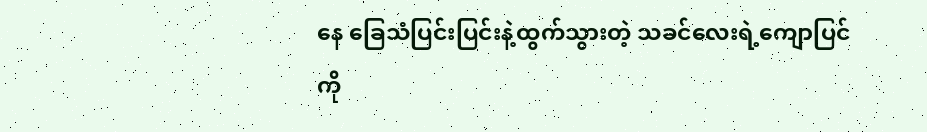နေ ခြေသံပြင်းပြင်းနဲ့ထွက်သွားတဲ့ သခင်လေးရဲ့ကျောပြင်ကို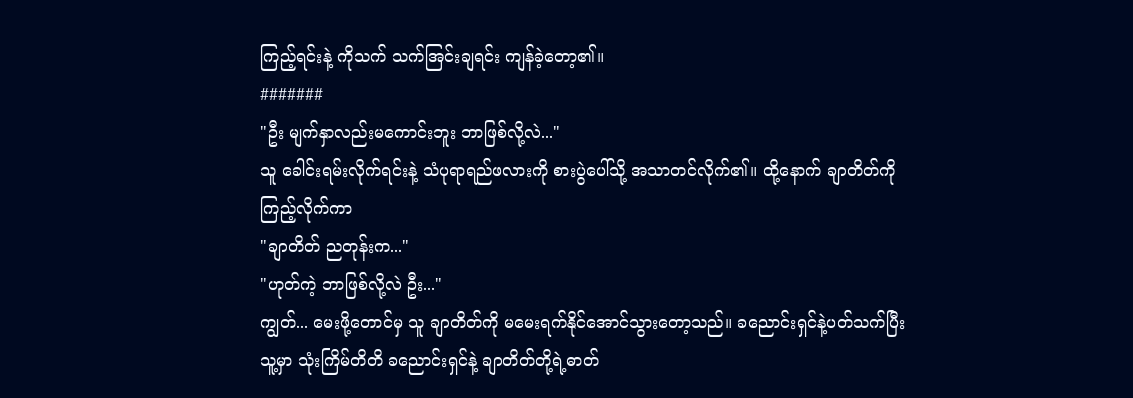ကြည့်ရင်းနဲ့ ကိုသက် သက်အြင်းချရင်း ကျန်ခဲ့တော့၏။
#######
"ဦး မျက်နှာလည်းမကောင်းဘူး ဘာဖြစ်လို့လဲ..."
သူ ခေါင်းရမ်းလိုက်ရင်းနဲ့ သံပုရာရည်ဖလားကို စားပွဲပေါ်သို့ အသာတင်လိုက်၏။ ထို့နောက် ချာတိတ်ကိုကြည့်လိုက်ကာ
"ချာတိတ် ညတုန်းက..."
"ဟုတ်ကဲ့ ဘာဖြစ်လို့လဲ ဦး..."
ကျွတ်... မေးဖို့တောင်မှ သူ ချာတိတ်ကို မမေးရက်နိုင်အောင်သွားတော့သည်။ ခညောင်းရှင်နဲ့ပတ်သက်ပြီး သူ့မှာ သုံးကြိမ်တိတိ ခညောင်းရှင်နဲ့ ချာတိတ်တို့ရဲ့ဓာတ်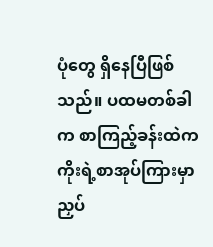ပုံတွေ ရှိနေပြီဖြစ်သည်။ ပထမတစ်ခါက စာကြည့်ခန်းထဲက ကိုးရဲ့စာအုပ်ကြားမှာညှပ်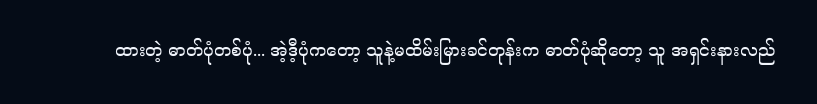ထားတဲ့ ဓာတ်ပုံတစ်ပုံ... အဲ့ဒီ့ပုံကတော့ သူနဲ့မထိမ်းမြားခင်တုန်းက ဓာတ်ပုံဆိုတော့ သူ အရှင်းနားလည်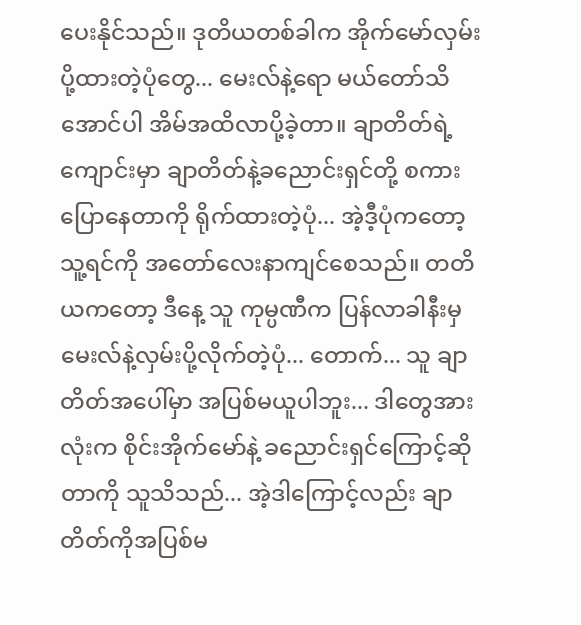ပေးနိုင်သည်။ ဒုတိယတစ်ခါက အိုက်မော်လှမ်းပို့ထားတဲ့ပုံတွေ... မေးလ်နဲ့ရော မယ်တော်သိအောင်ပါ အိမ်အထိလာပို့ခဲ့တာ။ ချာတိတ်ရဲ့ကျောင်းမှာ ချာတိတ်နဲ့ခညောင်းရှင်တို့ စကားပြောနေတာကို ရိုက်ထားတဲ့ပုံ... အဲ့ဒီ့ပုံကတော့ သူ့ရင်ကို အတော်လေးနာကျင်စေသည်။ တတိယကတော့ ဒီနေ့ သူ ကုမ္ပဏီက ပြန်လာခါနီးမှ မေးလ်နဲ့လှမ်းပို့လိုက်တဲ့ပုံ... တောက်... သူ ချာတိတ်အပေါ်မှာ အပြစ်မယူပါဘူး... ဒါတွေအားလုံးက စိုင်းအိုက်မော်နဲ့ ခညောင်းရှင်ကြောင့်ဆိုတာကို သူသိသည်... အဲ့ဒါကြောင့်လည်း ချာတိတ်ကိုအပြစ်မ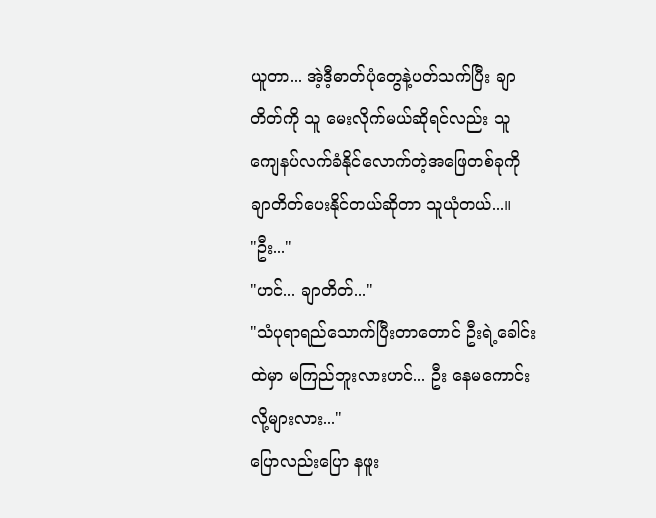ယူတာ... အဲ့ဒီ့ဓာတ်ပုံတွေနဲ့ပတ်သက်ပြီး ချာတိတ်ကို သူ မေးလိုက်မယ်ဆိုရင်လည်း သူ ကျေနပ်လက်ခံနိုင်လောက်တဲ့အဖြေတစ်ခုကို ချာတိတ်ပေးနိုင်တယ်ဆိုတာ သူယုံတယ်...။
"ဦး..."
"ဟင်... ချာတိတ်..."
"သံပုရာရည်သောက်ပြီးတာတောင် ဦးရဲ့ခေါင်းထဲမှာ မကြည်ဘူးလားဟင်... ဦး နေမကောင်းလို့များလား..."
ပြောလည်းပြော နဖူး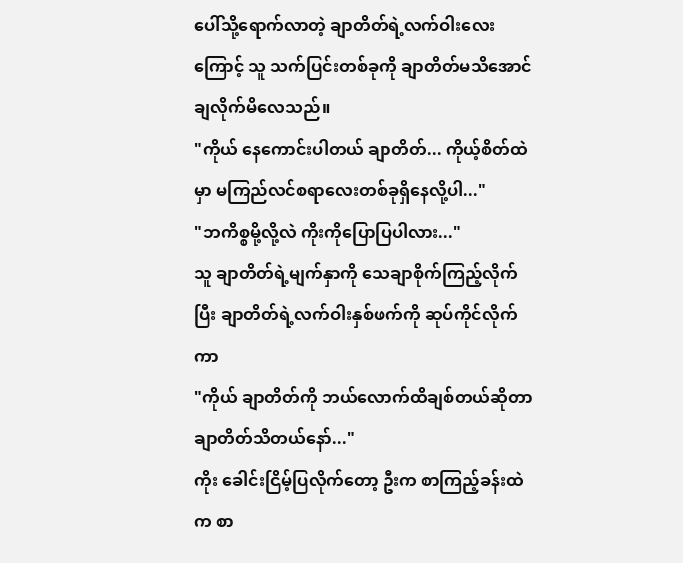ပေါ်သို့ရောက်လာတဲ့ ချာတိတ်ရဲ့လက်ဝါးလေးကြောင့် သူ သက်ပြင်းတစ်ခုကို ချာတိတ်မသိအောင်ချလိုက်မိလေသည်။
"ကိုယ် နေကောင်းပါတယ် ချာတိတ်... ကိုယ့်စိတ်ထဲမှာ မကြည်လင်စရာလေးတစ်ခုရှိနေလို့ပါ..."
"ဘကိစ္စမို့လို့လဲ ကိုးကိုပြောပြပါလား..."
သူ ချာတိတ်ရဲ့မျက်နှာကို သေချာစိုက်ကြည့်လိုက်ပြီး ချာတိတ်ရဲ့လက်ဝါးနှစ်ဖက်ကို ဆုပ်ကိုင်လိုက်ကာ
"ကိုယ် ချာတိတ်ကို ဘယ်လောက်ထိချစ်တယ်ဆိုတာ ချာတိတ်သိတယ်နော်..."
ကိုး ခေါင်းငြိမ့်ပြလိုက်တော့ ဦးက စာကြည့်ခန်းထဲက စာ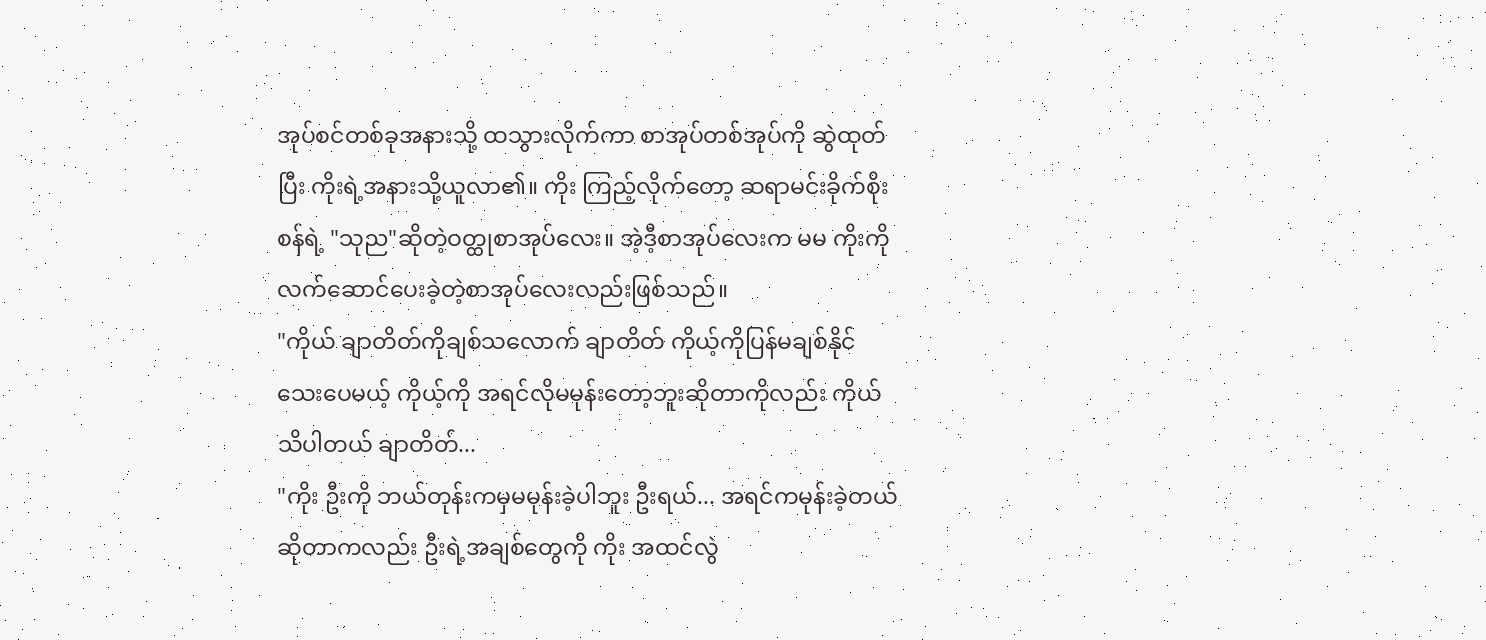အုပ်စင်တစ်ခုအနားသို့ ထသွားလိုက်ကာ စာအုပ်တစ်အုပ်ကို ဆွဲထုတ်ပြီး ကိုးရဲ့အနားသို့ယူလာ၏။ ကိုး ကြည့်လိုက်တော့ ဆရာမင်းခိုက်စိုးစန်ရဲ့ "သုည"ဆိုတဲ့ဝတ္ထုစာအုပ်လေး။ အဲ့ဒီ့စာအုပ်လေးက မမ ကိုးကိုလက်ဆောင်ပေးခဲ့တဲ့စာအုပ်လေးလည်းဖြစ်သည်။
"ကိုယ် ချာတိတ်ကိုချစ်သလောက် ချာတိတ် ကိုယ့်ကိုပြန်မချစ်နိုင်သေးပေမယ့် ကိုယ့်ကို အရင်လိုမမုန်းတော့ဘူးဆိုတာကိုလည်း ကိုယ်သိပါတယ် ချာတိတ်...
"ကိုး ဦးကို ဘယ်တုန်းကမှမမုန်းခဲ့ပါဘူး ဦးရယ်... အရင်ကမုန်းခဲ့တယ်ဆိုတာကလည်း ဦးရဲ့အချစ်တွေကို ကိုး အထင်လွဲ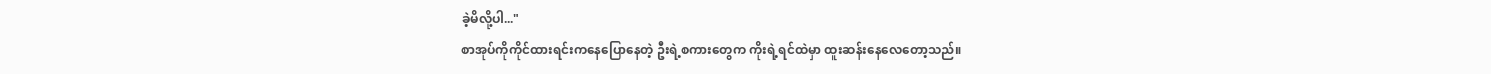ခဲ့မိလို့ပါ..."
စာအုပ်ကိုကိုင်ထားရင်းကနေပြောနေတဲ့ ဦးရဲ့စကားတွေက ကိုးရဲ့ရင်ထဲမှာ ထူးဆန်းနေလေတော့သည်။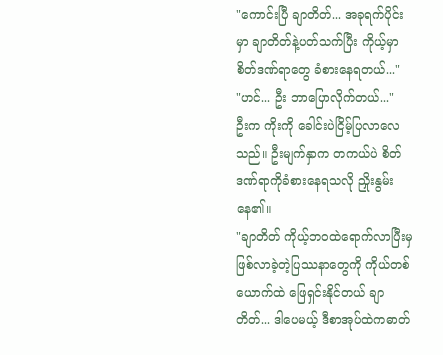"ကောင်းပြီ ချာတိတ်... အခုရက်ပိုင်းမှာ ချာတိတ်နဲ့ပတ်သက်ပြီး ကိုယ့်မှာ စိတ်ဒဏ်ရာတွေ ခံစားနေရတယ်..."
"ဟင်... ဦး ဘာပြောလိုက်တယ်..."
ဦးက ကိုးကို ခေါင်းပဲငြိမ့်ပြလာလေသည်။ ဦးမျက်နှာက တကယ်ပဲ စိတ်ဒဏ်ရာကိုခံစားနေရသလို ညှိုးနွမ်းနေ၏။
"ချာတိတ် ကိုယ့်ဘဝထဲရောက်လာပြီးမှ ဖြစ်လာခဲ့တဲ့ပြဿနာတွေကို ကိုယ်တစ်ယောက်ထဲ ဖြေရှင်းနိုင်တယ် ချာတိတ်... ဒါပေမယ့် ဒီစာအုပ်ထဲကဓာတ်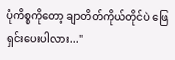ပုံကိစ္စကိုတော့ ချာတိတ်ကိုယ်တိုင်ပဲ ဖြေရှင်းပေးပါလား..."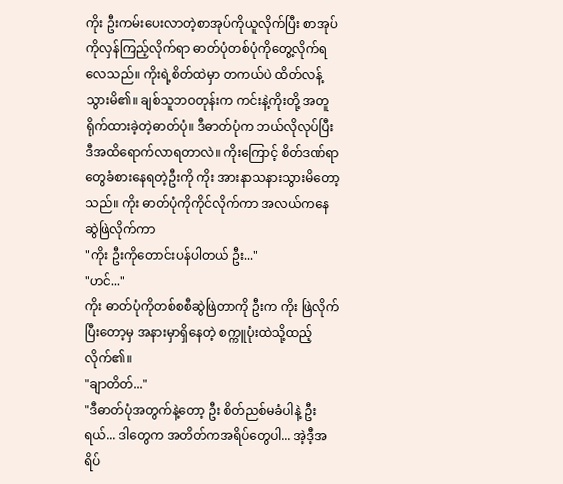ကိုး ဦးကမ်းပေးလာတဲ့စာအုပ်ကိုယူလိုက်ပြီး စာအုပ်ကိုလှန်ကြည့်လိုက်ရာ ဓာတ်ပုံတစ်ပုံကိုတွေ့လိုက်ရလေသည်။ ကိုးရဲ့စိတ်ထဲမှာ တကယ်ပဲ ထိတ်လန့်သွားမိ၏။ ချစ်သူဘဝတုန်းက ကင်းနဲ့ကိုးတို့ အတူရိုက်ထားခဲ့တဲ့ဓာတ်ပုံ။ ဒီဓာတ်ပုံက ဘယ်လိုလုပ်ပြီး ဒီအထိရောက်လာရတာလဲ။ ကိုးကြောင့် စိတ်ဒဏ်ရာတွေခံစားနေရတဲ့ဦးကို ကိုး အားနာသနားသွားမိတော့သည်။ ကိုး ဓာတ်ပုံကိုကိုင်လိုက်ကာ အလယ်ကနေဆွဲဖြဲလိုက်ကာ
"ကိုး ဦးကိုတောင်းပန်ပါတယ် ဦး..."
"ဟင်..."
ကိုး ဓာတ်ပုံကိုတစ်စစီဆွဲဖြဲတာကို ဦးက ကိုး ဖြဲလိုက်ပြီးတော့မှ အနားမှာရှိနေတဲ့ စက္ကူပုံးထဲသို့ထည့်လိုက်၏။
"ချာတိတ်..."
"ဒီဓာတ်ပုံအတွက်နဲ့တော့ ဦး စိတ်ညစ်မခံပါနဲ့ ဦးရယ်... ဒါတွေက အတိတ်ကအရိပ်တွေပါ... အဲ့ဒီ့အရိပ်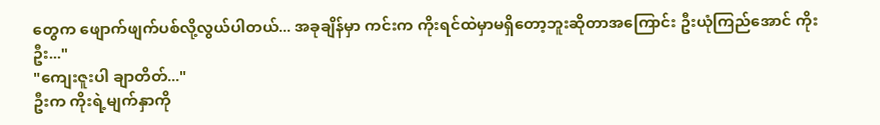တွေက ဖျောက်ဖျက်ပစ်လို့လွယ်ပါတယ်... အခုချိန်မှာ ကင်းက ကိုးရင်ထဲမှာမရှိတော့ဘူးဆိုတာအကြောင်း ဦးယုံကြည်အောင် ကိုး ဦး..."
"ကျေးဇူးပါ ချာတိတ်..."
ဦးက ကိုးရဲ့မျက်နှာကို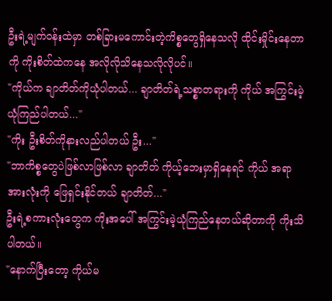ဦးရဲ့မျက်ဝန်းထဲမှာ တစ်ခြားမကောင်းတဲ့ကိစ္စတွေရှိနေသလို ထိုင်းမှိုင်းနေတာကို ကိုးစိတ်ထဲကနေ အလိုလိုသိနေသလိုလိုပင်။
"ကိုယ်က ချာတိတ်ကိုယုံပါတယ်... ချာတိတ်ရဲ့သစ္စာတရားကို ကိုယ် အကြွင်းမဲ့ယုံကြည်ပါတယ်..."
"ကိုး ဦးစိတ်ကိုနားလည်ပါတယ် ဦး..."
"ဘာကိစ္စတွေပဲဖြစ်လာဖြစ်လာ ချာတိတ် ကိုယ့်ဘေးမှာရှိနေရင် ကိုယ် အရာအားလုံးကို ဖြေရှင်းနိုင်တယ် ချာတိတ်..."
ဦးရဲ့စကားလုံးတွေက ကိုးအပေါ် အကြွင်းမဲ့ယုံကြည်နေတယ်ဆိုတာကို ကိုးသိပါတယ်။
"နောက်ပြီးတော့ ကိုယ်မ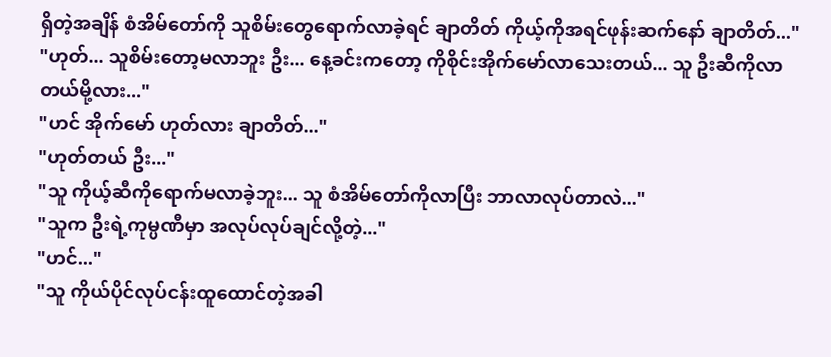ရှိတဲ့အချိန် စံအိမ်တော်ကို သူစိမ်းတွေရောက်လာခဲ့ရင် ချာတိတ် ကိုယ့်ကိုအရင်ဖုန်းဆက်နော် ချာတိတ်..."
"ဟုတ်... သူစိမ်းတော့မလာဘူး ဦး... နေ့ခင်းကတော့ ကိုစိုင်းအိုက်မော်လာသေးတယ်... သူ ဦးဆီကိုလာတယ်မို့လား..."
"ဟင် အိုက်မော် ဟုတ်လား ချာတိတ်..."
"ဟုတ်တယ် ဦး..."
"သူ ကိုယ့်ဆီကိုရောက်မလာခဲ့ဘူး... သူ စံအိမ်တော်ကိုလာပြီး ဘာလာလုပ်တာလဲ..."
"သူက ဦးရဲ့ကုမ္ပဏီမှာ အလုပ်လုပ်ချင်လို့တဲ့..."
"ဟင်..."
"သူ ကိုယ်ပိုင်လုပ်ငန်းထူထောင်တဲ့အခါ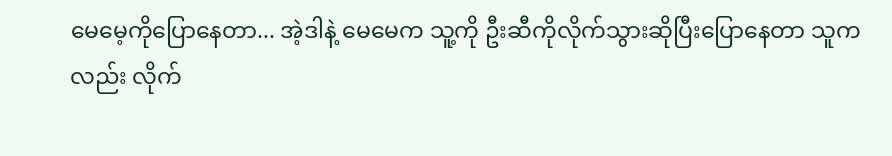မေမေ့ကိုပြောနေတာ... အဲ့ဒါနဲ့ မေမေက သူ့ကို ဦးဆီကိုလိုက်သွားဆိုပြီးပြောနေတာ သူကလည်း လိုက်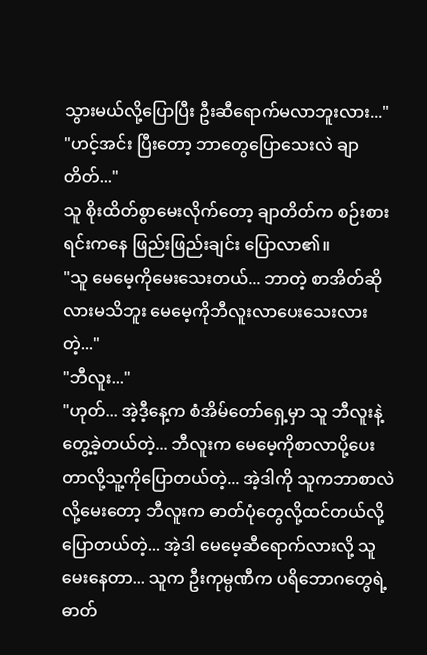သွားမယ်လို့ပြောပြီး ဦးဆီရောက်မလာဘူးလား..."
"ဟင့်အင်း ပြီးတော့ ဘာတွေပြောသေးလဲ ချာတိတ်..."
သူ စိုးထိတ်စွာမေးလိုက်တော့ ချာတိတ်က စဉ်းစားရင်းကနေ ဖြည်းဖြည်းချင်း ပြောလာ၏။
"သူ မေမေ့ကိုမေးသေးတယ်... ဘာတဲ့ စာအိတ်ဆိုလားမသိဘူး မေမေ့ကိုဘီလူးလာပေးသေးလားတဲ့..."
"ဘီလူး..."
"ဟုတ်... အဲ့ဒီ့နေ့က စံအိမ်တော်ရှေ့မှာ သူ ဘီလူးနဲ့တွေ့ခဲ့တယ်တဲ့... ဘီလူးက မေမေ့ကိုစာလာပို့ပေးတာလို့သူ့ကိုပြောတယ်တဲ့... အဲ့ဒါကို သူကဘာစာလဲလို့မေးတော့ ဘီလူးက ဓာတ်ပုံတွေလို့ထင်တယ်လို့ပြောတယ်တဲ့... အဲ့ဒါ မေမေ့ဆီရောက်လားလို့ သူမေးနေတာ... သူက ဦးကုမ္ပဏီက ပရိဘောဂတွေရဲ့ဓာတ်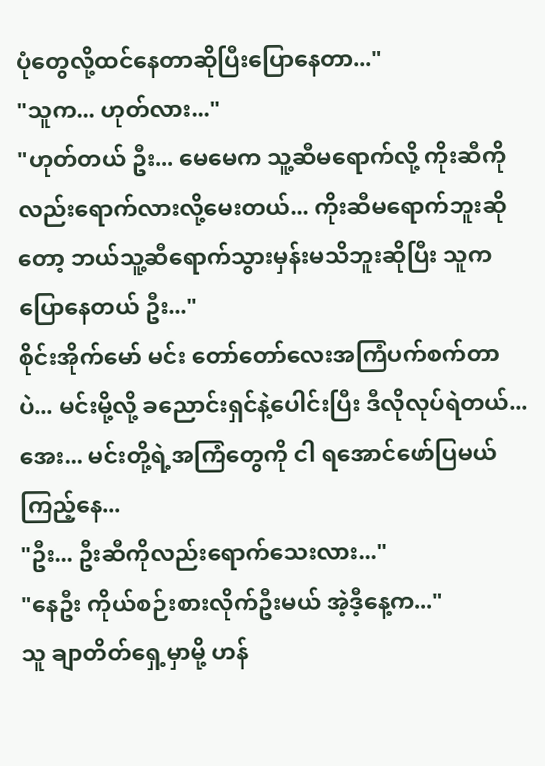ပုံတွေလို့ထင်နေတာဆိုပြီးပြောနေတာ..."
"သူက... ဟုတ်လား..."
"ဟုတ်တယ် ဦး... မေမေက သူ့ဆီမရောက်လို့ ကိုးဆီကိုလည်းရောက်လားလို့မေးတယ်... ကိုးဆီမရောက်ဘူးဆိုတော့ ဘယ်သူ့ဆီရောက်သွားမှန်းမသိဘူးဆိုပြီး သူကပြောနေတယ် ဦး..."
စိုင်းအိုက်မော် မင်း တော်တော်လေးအကြံပက်စက်တာပဲ... မင်းမို့လို့ ခညောင်းရှင်နဲ့ပေါင်းပြီး ဒီလိုလုပ်ရဲတယ်... အေး... မင်းတို့ရဲ့အကြံတွေကို ငါ ရအောင်ဖော်ပြမယ် ကြည့်နေ...
"ဦး... ဦးဆီကိုလည်းရောက်သေးလား..."
"နေဦး ကိုယ်စဉ်းစားလိုက်ဦးမယ် အဲ့ဒီ့နေ့က..."
သူ ချာတိတ်ရှေ့မှာမို့ ဟန်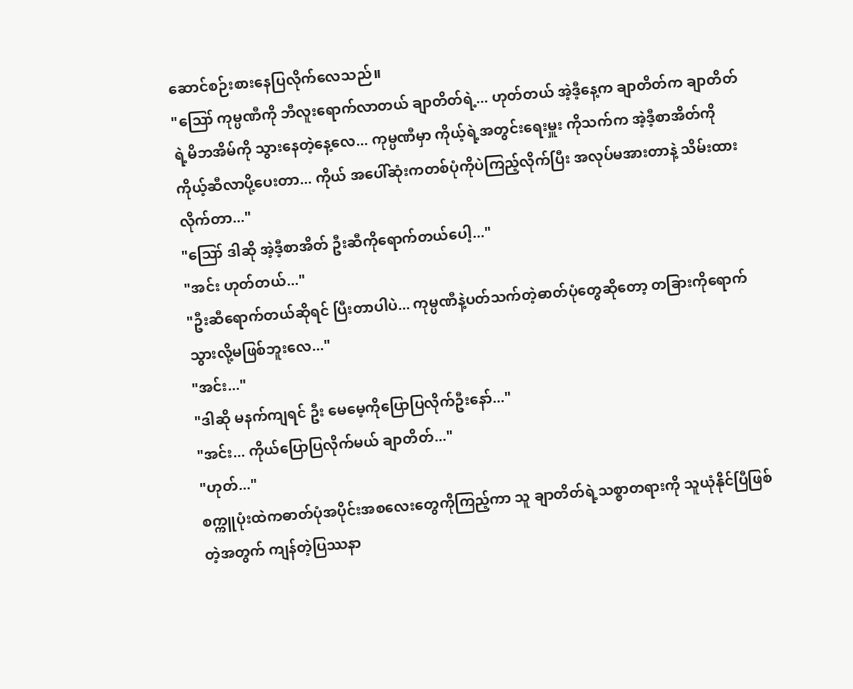ဆောင်စဉ်းစားနေပြလိုက်လေသည်။
"ဪ ကုမ္ပဏီကို ဘီလူးရောက်လာတယ် ချာတိတ်ရဲ့... ဟုတ်တယ် အဲ့ဒီ့နေ့က ချာတိတ်က ချာတိတ်ရဲ့မိဘအိမ်ကို သွားနေတဲ့နေ့လေ... ကုမ္ပဏီမှာ ကိုယ့်ရဲ့အတွင်းရေးမှူး ကိုသက်က အဲ့ဒီ့စာအိတ်ကို ကိုယ့်ဆီလာပို့ပေးတာ... ကိုယ် အပေါ်ဆုံးကတစ်ပုံကိုပဲကြည့်လိုက်ပြီး အလုပ်မအားတာနဲ့ သိမ်းထားလိုက်တာ..."
"ဪ ဒါဆို အဲ့ဒီ့စာအိတ် ဦးဆီကိုရောက်တယ်ပေါ့..."
"အင်း ဟုတ်တယ်..."
"ဦးဆီရောက်တယ်ဆိုရင် ပြီးတာပါပဲ... ကုမ္ပဏီနဲ့ပတ်သက်တဲ့ဓာတ်ပုံတွေဆိုတော့ တခြားကိုရောက်သွားလို့မဖြစ်ဘူးလေ..."
"အင်း..."
"ဒါဆို မနက်ကျရင် ဦး မေမေ့ကိုပြောပြလိုက်ဦးနော်..."
"အင်း... ကိုယ်ပြောပြလိုက်မယ် ချာတိတ်..."
"ဟုတ်..."
စက္ကူပုံးထဲကဓာတ်ပုံအပိုင်းအစလေးတွေကိုကြည့်ကာ သူ ချာတိတ်ရဲ့သစ္စာတရားကို သူယုံနိုင်ပြီဖြစ်တဲ့အတွက် ကျန်တဲ့ပြဿနာ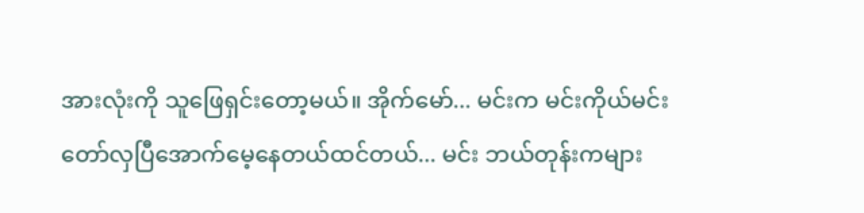အားလုံးကို သူဖြေရှင်းတော့မယ်။ အိုက်မော်... မင်းက မင်းကိုယ်မင်းတော်လှပြီအောက်မေ့နေတယ်ထင်တယ်... မင်း ဘယ်တုန်းကများ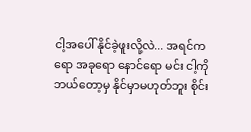ငါ့အပေါ် နိုင်ခဲ့ဖူးလို့လဲ... အရင်ကရော အခုရော နောင်ရော မင်း ငါ့ကို ဘယ်တော့မှ နိုင်မှာမဟုတ်ဘူး စိုင်း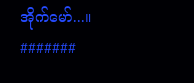အိုက်မော်...။
#######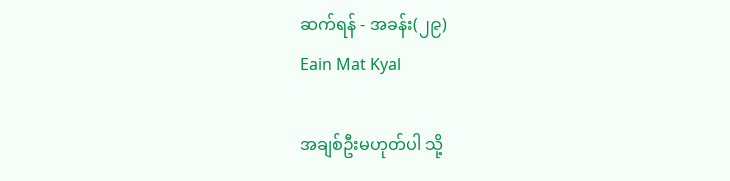ဆက်ရန် - အခန်း(၂၉)
Eain Mat Kyal

အချစ်ဦးမဟုတ်ပါ သို့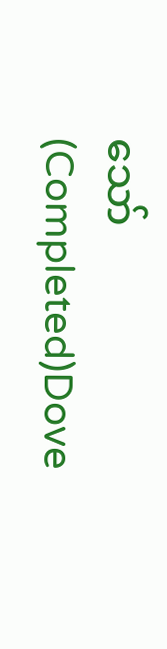သော် (Completed)Dove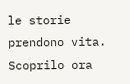le storie prendono vita. Scoprilo ora